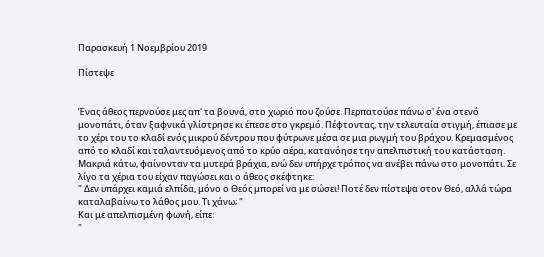Παρασκευή 1 Νοεμβρίου 2019

Πίστεψε


Ένας άθεος περνούσε μες απ' τα βουνά, στο χωριό που ζούσε. Περπατούσε πάνω σ' ένα στενό μονοπάτι, όταν ξαφνικά γλίστρησε κι έπεσε στο γκρεμό. Πέφτοντας, την τελευταία στιγμή, έπιασε με το χέρι του το κλαδί ενός μικρού δέντρου που φύτρωνε μέσα σε μια ρωγμή του βράχου. Κρεμασμένος από το κλαδί και ταλαντευόμενος από το κρύο αέρα, κατανόησε την απελπιστική του κατάσταση. Μακριά κάτω, φαίνονταν τα μυτερά βράχια, ενώ δεν υπήρχε τρόπος να ανέβει πάνω στο μονοπάτι. Σε λίγο τα χέρια του είχαν παγώσει και ο άθεος σκέφτηκε:
" Δεν υπάρχει καμιά ελπίδα, μόνο ο Θεός μπορεί να με σώσει! Ποτέ δεν πίστεψα στον Θεό, αλλά τώρα καταλαβαίνω το λάθος μου. Τι χάνω; "
Και με απελπισμένη φωνή, είπε:
"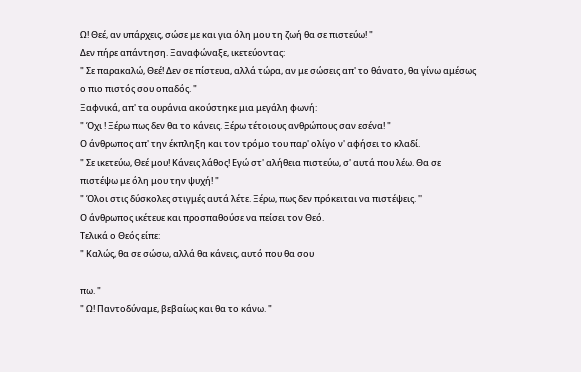Ω! Θεέ, αν υπάρχεις, σώσε με και για όλη μου τη ζωή θα σε πιστεύω! "
Δεν πήρε απάντηση. Ξαναφώναξε, ικετεύοντας:
" Σε παρακαλώ, Θεέ! Δεν σε πίστευα, αλλά τώρα, αν με σώσεις απ' το θάνατο, θα γίνω αμέσως ο πιο πιστός σου οπαδός. "
Ξαφνικά, απ' τα ουράνια ακούστηκε μια μεγάλη φωνή:
" Όχι ! Ξέρω πως δεν θα το κάνεις. Ξέρω τέτοιους ανθρώπους σαν εσένα! "
Ο άνθρωπος απ' την έκπληξη και τον τρόμο του παρ' ολίγο ν' αφήσει το κλαδί.
" Σε ικετεύω, Θεέ μου! Κάνεις λάθος! Εγώ στ' αλήθεια πιστεύω, σ' αυτά που λέω. Θα σε πιστέψω με όλη μου την ψυχή! "
" Όλοι στις δύσκολες στιγμές αυτά λέτε. Ξέρω, πως δεν πρόκειται να πιστέψεις. ''
Ο άνθρωπος ικέτευε και προσπαθούσε να πείσει τον Θεό.
Τελικά ο Θεός είπε:
" Καλώς, θα σε σώσω, αλλά θα κάνεις, αυτό που θα σου

πω. "
" Ω! Παντοδύναμε, βεβαίως και θα το κάνω. "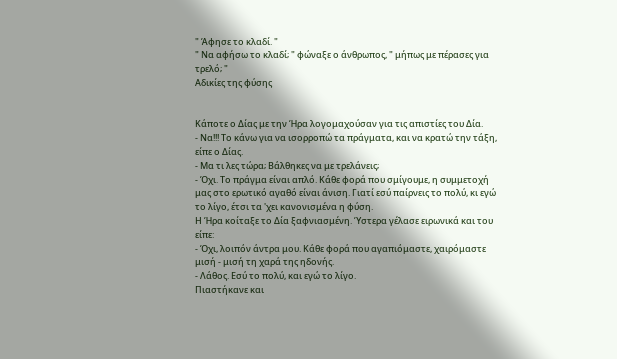" Άφησε το κλαδί. "
" Να αφήσω το κλαδί; " φώναξε ο άνθρωπος, " μήπως με πέρασες για τρελό; "
Αδικίες της φύσης


Κάποτε ο Δίας με την Ήρα λογομαχούσαν για τις απιστίες του Δία.
- Να!!! Το κάνω για να ισορροπώ τα πράγματα, και να κρατώ την τάξη, είπε ο Δίας.
- Μα τι λες τώρα; Βάλθηκες να με τρελάνεις;
- Όχι. Το πράγμα είναι απλό. Κάθε φορά που σμίγουμε, η συμμετοχή μας στο ερωτικό αγαθό είναι άνιση. Γιατί εσύ παίρνεις το πολύ, κι εγώ το λίγο, έτσι τα 'χει κανονισμένα η φύση.
Η Ήρα κοίταξε το Δία ξαφνιασμένη. Ύστερα γέλασε ειρωνικά και του είπε:
- Όχι, λοιπόν άντρα μου. Κάθε φορά που αγαπιόμαστε, χαιρόμαστε μισή - μισή τη χαρά της ηδονής.
- Λάθος. Εσύ το πολύ, και εγώ το λίγο.
Πιαστήκανε και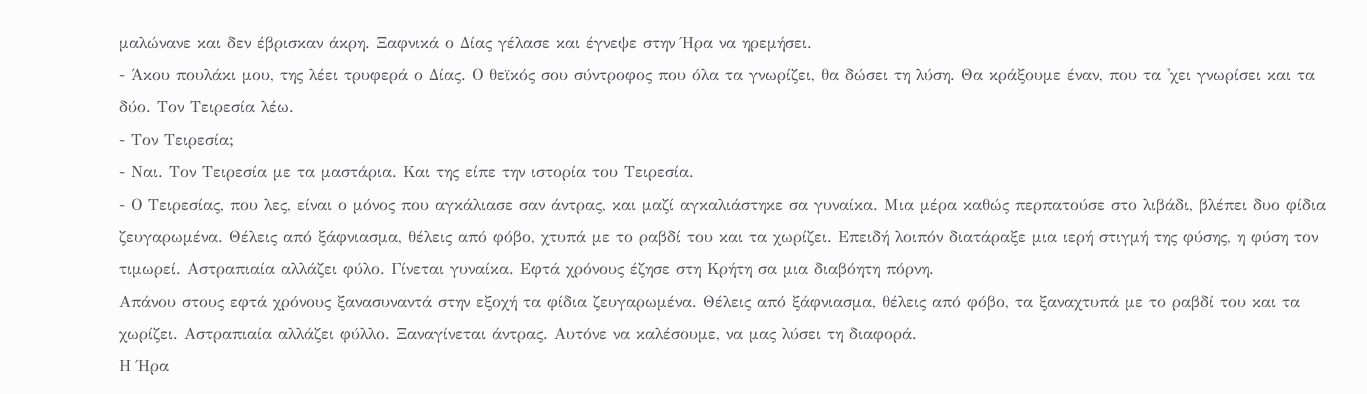μαλώνανε και δεν έβρισκαν άκρη. Ξαφνικά ο Δίας γέλασε και έγνεψε στην Ήρα να ηρεμήσει.
- Άκου πουλάκι μου, της λέει τρυφερά ο Δίας. Ο θεϊκός σου σύντροφος που όλα τα γνωρίζει, θα δώσει τη λύση. Θα κράξουμε έναν, που τα 'χει γνωρίσει και τα δύο. Τον Τειρεσία λέω.
- Τον Τειρεσία;
- Ναι. Τον Τειρεσία με τα μαστάρια. Και της είπε την ιστορία του Τειρεσία.
- Ο Τειρεσίας, που λες, είναι ο μόνος που αγκάλιασε σαν άντρας, και μαζί αγκαλιάστηκε σα γυναίκα. Μια μέρα καθώς περπατούσε στο λιβάδι, βλέπει δυο φίδια ζευγαρωμένα. Θέλεις από ξάφνιασμα, θέλεις από φόβο, χτυπά με το ραβδί του και τα χωρίζει. Επειδή λοιπόν διατάραξε μια ιερή στιγμή της φύσης, η φύση τον τιμωρεί. Αστραπιαία αλλάζει φύλο. Γίνεται γυναίκα. Εφτά χρόνους έζησε στη Κρήτη σα μια διαβόητη πόρνη.
Απάνου στους εφτά χρόνους ξανασυναντά στην εξοχή τα φίδια ζευγαρωμένα. Θέλεις από ξάφνιασμα, θέλεις από φόβο, τα ξαναχτυπά με το ραβδί του και τα χωρίζει. Αστραπιαία αλλάζει φύλλο. Ξαναγίνεται άντρας. Αυτόνε να καλέσουμε, να μας λύσει τη διαφορά.
Η Ήρα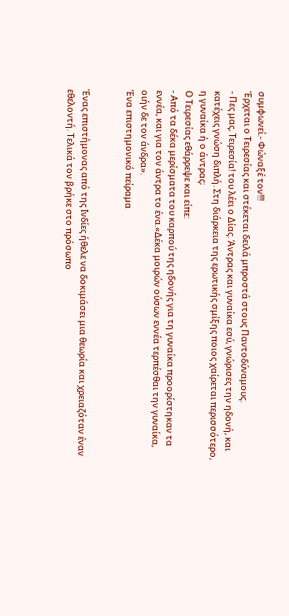συμφωνεί.- Φώναξέ τον!!!
Έρχεται ο Τειρεσίας και στέκεται δειλά μπροστά στους Παντοδύναμους.
- Πες μας, Τειρεσία! του λέει ο Δίας. Άντρας και γυναίκα εσύ, γνώρισες την ηδονή, και κατέχεις γνώση διπλή. Στη διάρκεια της ερωτικής σμίξης ποιος χαίρεται περισσότερο, η γυναίκα ή ο άντρας;
Ο Τειρεσίας εθάρρεψε και είπε:
- Από τα δέκα μερίσματα του καρπού της ηδονής για τη γυναίκα προορίστηκαν τα εννέα, και για τον άντρα το ένα.«Δέκα μοιρών ούσων εννέα τερπέσθαι την γυναίκα, οιήν δε τον άνδρα».
Ένα επιστημονικό πείραμα


Ένας επιστήμονας από της Ινδίες ήθελε να δοκιμάσει μια θεωρία και χρειαζόταν έναν εθελοντή. Τελικά τον βρήκε στο πρόσωπο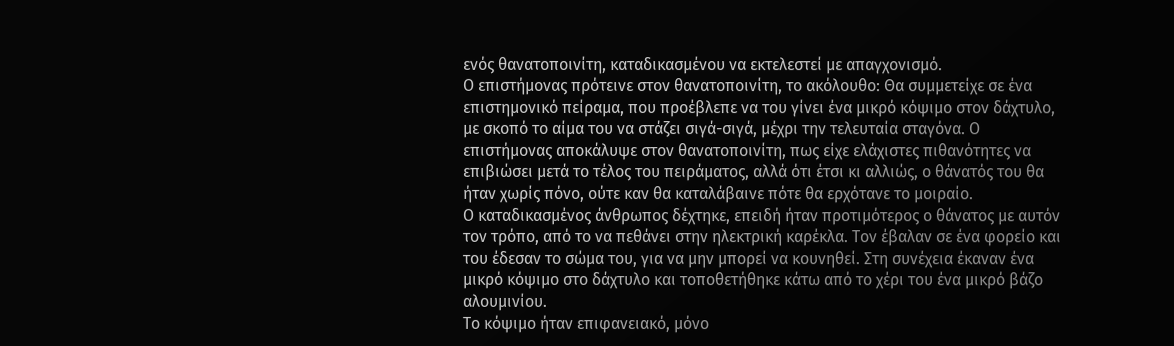ενός θανατοποινίτη, καταδικασμένου να εκτελεστεί με απαγχονισμό.
Ο επιστήμονας πρότεινε στον θανατοποινίτη, το ακόλουθο: Θα συμμετείχε σε ένα επιστημονικό πείραμα, που προέβλεπε να του γίνει ένα μικρό κόψιμο στον δάχτυλο, με σκοπό το αίμα του να στάζει σιγά-σιγά, μέχρι την τελευταία σταγόνα. Ο επιστήμονας αποκάλυψε στον θανατοποινίτη, πως είχε ελάχιστες πιθανότητες να επιβιώσει μετά το τέλος του πειράματος, αλλά ότι έτσι κι αλλιώς, ο θάνατός του θα ήταν χωρίς πόνο, ούτε καν θα καταλάβαινε πότε θα ερχότανε το μοιραίο.
Ο καταδικασμένος άνθρωπος δέχτηκε, επειδή ήταν προτιμότερος ο θάνατος με αυτόν τον τρόπο, από το να πεθάνει στην ηλεκτρική καρέκλα. Τον έβαλαν σε ένα φορείο και του έδεσαν το σώμα του, για να μην μπορεί να κουνηθεί. Στη συνέχεια έκαναν ένα μικρό κόψιμο στο δάχτυλο και τοποθετήθηκε κάτω από το χέρι του ένα μικρό βάζο αλουμινίου.
Το κόψιμο ήταν επιφανειακό, μόνο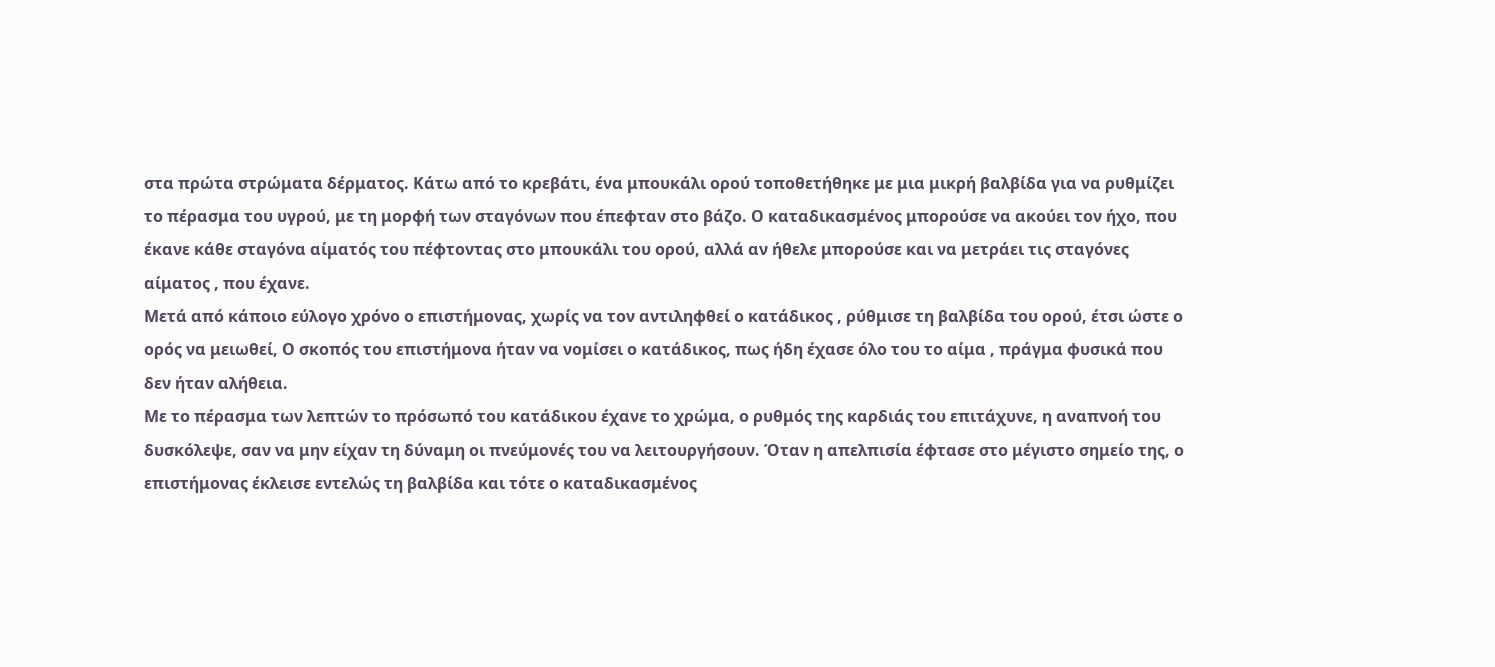στα πρώτα στρώματα δέρματος. Κάτω από το κρεβάτι, ένα μπουκάλι ορού τοποθετήθηκε με μια μικρή βαλβίδα για να ρυθμίζει το πέρασμα του υγρού, με τη μορφή των σταγόνων που έπεφταν στο βάζο. Ο καταδικασμένος μπορούσε να ακούει τον ήχο, που έκανε κάθε σταγόνα αίματός του πέφτοντας στο μπουκάλι του ορού, αλλά αν ήθελε μπορούσε και να μετράει τις σταγόνες αίματος , που έχανε.
Μετά από κάποιο εύλογο χρόνο ο επιστήμονας, χωρίς να τον αντιληφθεί ο κατάδικος , ρύθμισε τη βαλβίδα του ορού, έτσι ώστε ο ορός να μειωθεί, Ο σκοπός του επιστήμονα ήταν να νομίσει ο κατάδικος, πως ήδη έχασε όλο του το αίμα , πράγμα φυσικά που δεν ήταν αλήθεια.
Με το πέρασμα των λεπτών το πρόσωπό του κατάδικου έχανε το χρώμα, ο ρυθμός της καρδιάς του επιτάχυνε, η αναπνοή του δυσκόλεψε, σαν να μην είχαν τη δύναμη οι πνεύμονές του να λειτουργήσουν. Όταν η απελπισία έφτασε στο μέγιστο σημείο της, ο επιστήμονας έκλεισε εντελώς τη βαλβίδα και τότε ο καταδικασμένος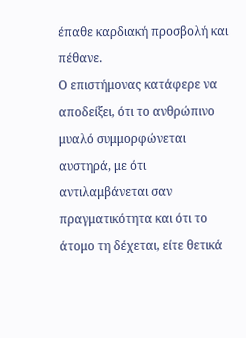έπαθε καρδιακή προσβολή και πέθανε.
Ο επιστήμονας κατάφερε να αποδείξει, ότι το ανθρώπινο μυαλό συμμορφώνεται αυστηρά, με ότι αντιλαμβάνεται σαν πραγματικότητα και ότι το άτομο τη δέχεται, είτε θετικά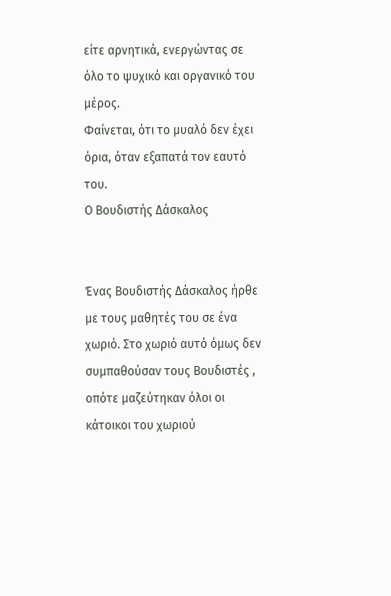είτε αρνητικά, ενεργώντας σε όλο το ψυχικό και οργανικό του μέρος.
Φαίνεται, ότι το μυαλό δεν έχει όρια, όταν εξαπατά τον εαυτό του.
Ο Βουδιστής Δάσκαλος


Ένας Βουδιστής Δάσκαλος ήρθε με τους μαθητές του σε ένα χωριό. Στο χωριό αυτό όμως δεν συμπαθούσαν τους Βουδιστές , οπότε μαζεύτηκαν όλοι οι κάτοικοι του χωριού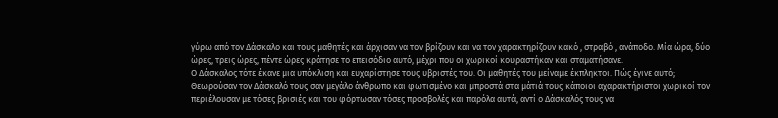γύρω από τον Δάσκαλο και τους μαθητές και άρχισαν να τον βρίζουν και να τον χαρακτηρίζουν κακό , στραβό , ανάποδο. Μία ώρα, δύο ώρες, τρεις ώρες, πέντε ώρες κράτησε το επεισόδιο αυτό, μέχρι που οι χωρικοί κουραστήκαν και σταματήσανε.
Ο Δάσκαλος τότε έκανε μια υπόκλιση και ευχαρίστησε τους υβριστές του. Οι μαθητές του μείναμε έκπληκτοι. Πώς έγινε αυτό; Θεωρούσαν τον Δάσκαλό τους σαν μεγάλο άνθρωπο και φωτισμένο και μπροστά στα μάτιά τους κάποιοι αχαρακτήριστοι χωρικοί τον περιέλουσαν με τόσες βρισιές και του φόρτωσαν τόσες προσβολές και παρόλα αυτά, αντί ο Δάσκαλός τους να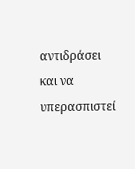αντιδράσει και να υπερασπιστεί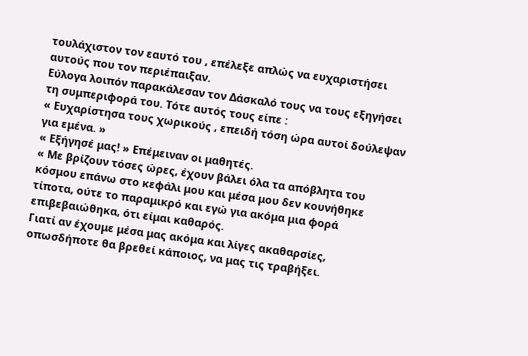τουλάχιστον τον εαυτό του , επέλεξε απλώς να ευχαριστήσει αυτούς που τον περιέπαιξαν.
Εύλογα λοιπόν παρακάλεσαν τον Δάσκαλό τους να τους εξηγήσει τη συμπεριφορά του. Τότε αυτός τους είπε :
« Ευχαρίστησα τους χωρικούς , επειδή τόση ώρα αυτοί δούλεψαν για εμένα. »
« Εξήγησέ μας! » Επέμειναν οι μαθητές.
« Με βρίζουν τόσες ώρες, έχουν βάλει όλα τα απόβλητα του κόσμου επάνω στο κεφάλι μου και μέσα μου δεν κουνήθηκε τίποτα, ούτε το παραμικρό και εγώ για ακόμα μια φορά επιβεβαιώθηκα, ότι είμαι καθαρός.
Γιατί αν έχουμε μέσα μας ακόμα και λίγες ακαθαρσίες, οπωσδήποτε θα βρεθεί κάποιος, να μας τις τραβήξει.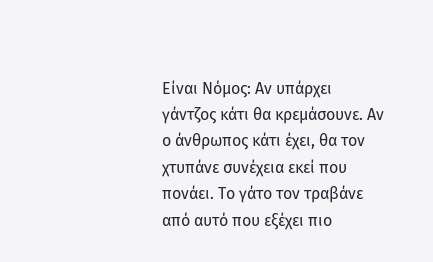Είναι Νόμος: Αν υπάρχει γάντζος κάτι θα κρεμάσουνε. Αν ο άνθρωπος κάτι έχει, θα τον χτυπάνε συνέχεια εκεί που πονάει. Το γάτο τον τραβάνε από αυτό που εξέχει πιο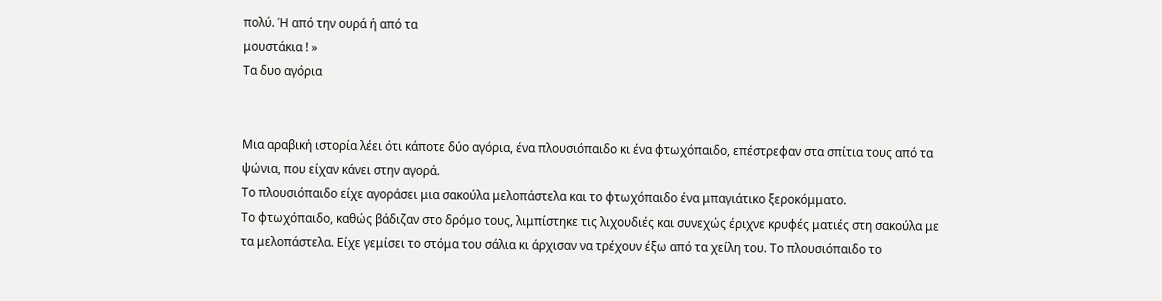πολύ. Ή από την ουρά ή από τα
μουστάκια ! »
Τα δυο αγόρια


Μια αραβική ιστορία λέει ότι κάποτε δύο αγόρια, ένα πλουσιόπαιδο κι ένα φτωχόπαιδο, επέστρεφαν στα σπίτια τους από τα ψώνια, που είχαν κάνει στην αγορά.
Το πλουσιόπαιδο είχε αγοράσει μια σακούλα μελοπάστελα και το φτωχόπαιδο ένα μπαγιάτικο ξεροκόμματο.
Το φτωχόπαιδο, καθώς βάδιζαν στο δρόμο τους, λιμπίστηκε τις λιχουδιές και συνεχώς έριχνε κρυφές ματιές στη σακούλα με τα μελοπάστελα. Είχε γεμίσει το στόμα του σάλια κι άρχισαν να τρέχουν έξω από τα χείλη του. Το πλουσιόπαιδο το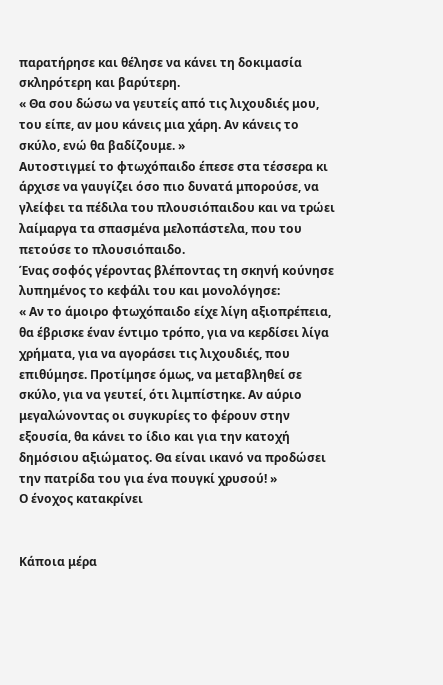παρατήρησε και θέλησε να κάνει τη δοκιμασία σκληρότερη και βαρύτερη.
« Θα σου δώσω να γευτείς από τις λιχουδιές μου, του είπε, αν μου κάνεις μια χάρη. Αν κάνεις το σκύλο, ενώ θα βαδίζουμε. »
Αυτοστιγμεί το φτωχόπαιδο έπεσε στα τέσσερα κι άρχισε να γαυγίζει όσο πιο δυνατά μπορούσε, να γλείφει τα πέδιλα του πλουσιόπαιδου και να τρώει λαίμαργα τα σπασμένα μελοπάστελα, που του πετούσε το πλουσιόπαιδο.
Ένας σοφός γέροντας βλέποντας τη σκηνή κούνησε λυπημένος το κεφάλι του και μονολόγησε:
« Αν το άμοιρο φτωχόπαιδο είχε λίγη αξιοπρέπεια, θα έβρισκε έναν έντιμο τρόπο, για να κερδίσει λίγα χρήματα, για να αγοράσει τις λιχουδιές, που επιθύμησε. Προτίμησε όμως, να μεταβληθεί σε σκύλο, για να γευτεί, ότι λιμπίστηκε. Αν αύριο μεγαλώνοντας οι συγκυρίες το φέρουν στην εξουσία, θα κάνει το ίδιο και για την κατοχή δημόσιου αξιώματος. Θα είναι ικανό να προδώσει την πατρίδα του για ένα πουγκί χρυσού! »
Ο ένοχος κατακρίνει


Κάποια μέρα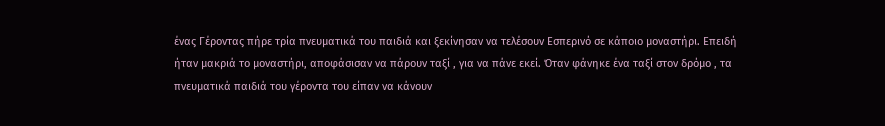ένας Γέροντας πήρε τρία πνευματικά του παιδιά και ξεκίνησαν να τελέσουν Εσπερινό σε κάποιο μοναστήρι. Επειδή ήταν μακριά το μοναστήρι, αποφάσισαν να πάρουν ταξί , για να πάνε εκεί. Όταν φάνηκε ένα ταξί στον δρόμο , τα πνευματικά παιδιά του γέροντα του είπαν να κάνουν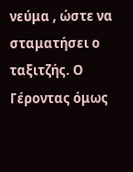νεύμα , ώστε να σταματήσει ο ταξιτζής. Ο Γέροντας όμως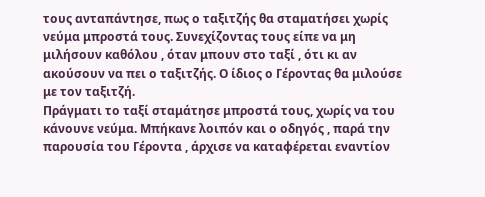τους ανταπάντησε, πως ο ταξιτζής θα σταματήσει χωρίς νεύμα μπροστά τους. Συνεχίζοντας τους είπε να μη μιλήσουν καθόλου , όταν μπουν στο ταξί , ότι κι αν ακούσουν να πει ο ταξιτζής. Ο ίδιος ο Γέροντας θα μιλούσε με τον ταξιτζή.
Πράγματι το ταξί σταμάτησε μπροστά τους, χωρίς να του κάνουνε νεύμα. Μπήκανε λοιπόν και ο οδηγός , παρά την παρουσία του Γέροντα , άρχισε να καταφέρεται εναντίον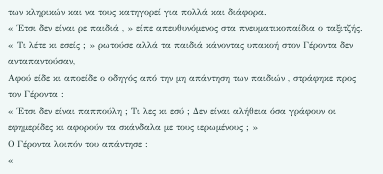των κληρικών και να τους κατηγορεί για πολλά και διάφορα.
« Έτσι δεν είναι ρε παιδιά , » είπε απευθυνόμενος στα πνευματικοπαίδια ο ταξιτζής. « Τι λέτε κι εσείς ; » ρωτούσε αλλά τα παιδιά κάνοντας υπακοή στον Γέροντα δεν ανταπαντούσαν,
Αφού είδε κι αποείδε ο οδηγός από την μη απάντηση των παιδιών , στράφηκε προς τον Γέροντα :
« Έτσι δεν είναι παππούλη ; Τι λες κι εσύ ; Δεν είναι αλήθεια όσα γράφουν οι εφημερίδες κι αφορούν τα σκάνδαλα με τους ιερωμένους ; »
Ο Γέροντα λοιπόν του απάντησε :
«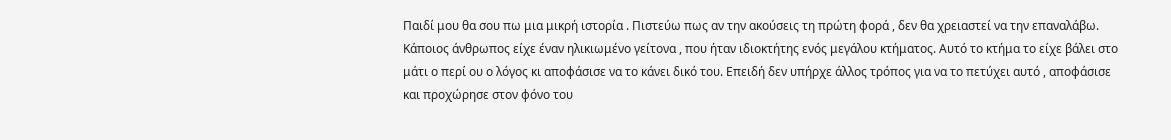Παιδί μου θα σου πω μια μικρή ιστορία . Πιστεύω πως αν την ακούσεις τη πρώτη φορά , δεν θα χρειαστεί να την επαναλάβω. Κάποιος άνθρωπος είχε έναν ηλικιωμένο γείτονα , που ήταν ιδιοκτήτης ενός μεγάλου κτήματος. Αυτό το κτήμα το είχε βάλει στο μάτι ο περί ου ο λόγος κι αποφάσισε να το κάνει δικό του. Επειδή δεν υπήρχε άλλος τρόπος για να το πετύχει αυτό , αποφάσισε και προχώρησε στον φόνο του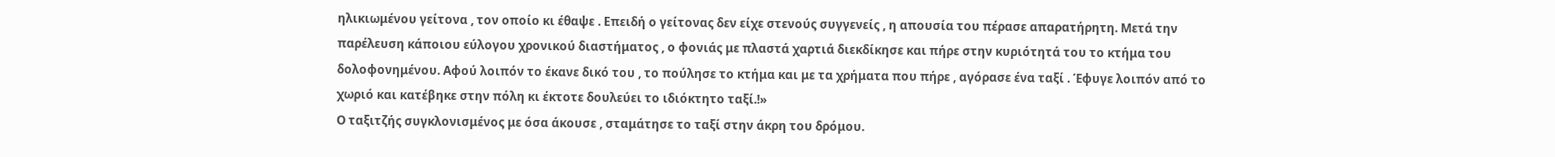ηλικιωμένου γείτονα , τον οποίο κι έθαψε . Επειδή ο γείτονας δεν είχε στενούς συγγενείς , η απουσία του πέρασε απαρατήρητη. Μετά την παρέλευση κάποιου εύλογου χρονικού διαστήματος , ο φονιάς με πλαστά χαρτιά διεκδίκησε και πήρε στην κυριότητά του το κτήμα του δολοφονημένου. Αφού λοιπόν το έκανε δικό του , το πούλησε το κτήμα και με τα χρήματα που πήρε , αγόρασε ένα ταξί . Έφυγε λοιπόν από το χωριό και κατέβηκε στην πόλη κι έκτοτε δουλεύει το ιδιόκτητο ταξί.!»
Ο ταξιτζής συγκλονισμένος με όσα άκουσε , σταμάτησε το ταξί στην άκρη του δρόμου.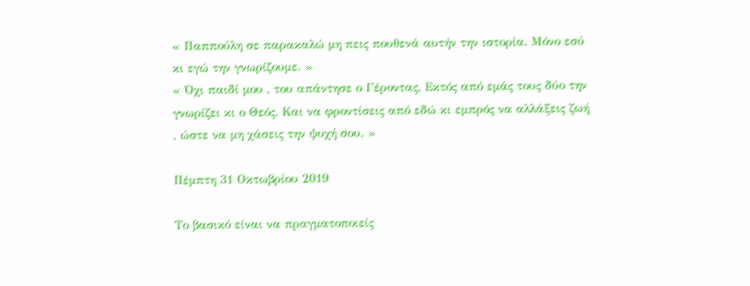« Παππούλη σε παρακαλώ μη πεις πουθενά αυτήν την ιστορία. Μόνο εσύ κι εγώ την γνωρίζουμε. »
« Όχι παιδί μου , του απάντησε ο Γέροντας. Εκτός από εμάς τους δύο την γνωρίζει κι ο Θεός. Και να φροντίσεις από εδώ κι εμπρός να αλλάξεις ζωή , ώστε να μη χάσεις την ψυχή σου. »

Πέμπτη 31 Οκτωβρίου 2019

Το βασικό είναι να πραγματοποιείς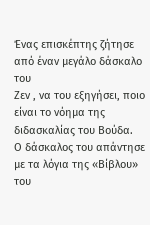Ένας επισκέπτης ζήτησε από έναν μεγάλο δάσκαλο του
Ζεν , να του εξηγήσει, ποιο είναι το νόημα της διδασκαλίας του Βούδα.
Ο δάσκαλος του απάντησε με τα λόγια της «Βίβλου» του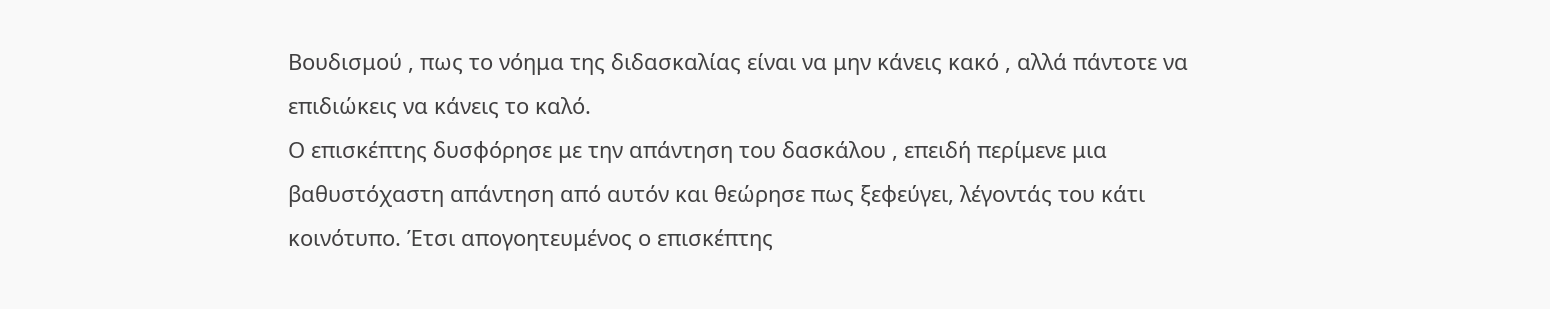Βουδισμού , πως το νόημα της διδασκαλίας είναι να μην κάνεις κακό , αλλά πάντοτε να επιδιώκεις να κάνεις το καλό.
Ο επισκέπτης δυσφόρησε με την απάντηση του δασκάλου , επειδή περίμενε μια βαθυστόχαστη απάντηση από αυτόν και θεώρησε πως ξεφεύγει, λέγοντάς του κάτι κοινότυπο. Έτσι απογοητευμένος ο επισκέπτης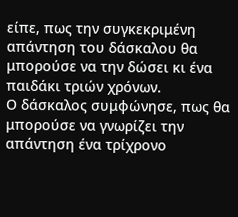είπε, πως την συγκεκριμένη απάντηση του δάσκαλου θα μπορούσε να την δώσει κι ένα παιδάκι τριών χρόνων.
Ο δάσκαλος συμφώνησε, πως θα μπορούσε να γνωρίζει την απάντηση ένα τρίχρονο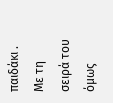παιδάκι . Με τη σειρά του όμως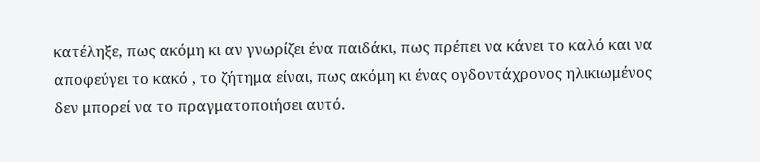κατέληξε, πως ακόμη κι αν γνωρίζει ένα παιδάκι, πως πρέπει να κάνει το καλό και να αποφεύγει το κακό , το ζήτημα είναι, πως ακόμη κι ένας ογδοντάχρονος ηλικιωμένος δεν μπορεί να το πραγματοποιήσει αυτό.